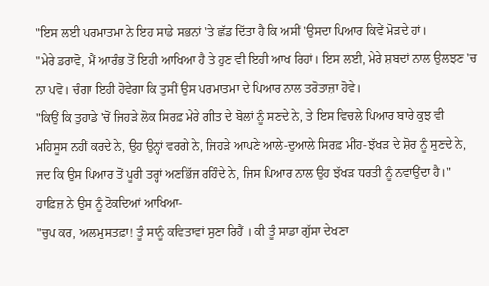"ਇਸ ਲਈ ਪਰਮਾਤਮਾ ਨੇ ਇਹ ਸਾਡੇ ਸਭਨਾਂ 'ਤੇ ਛੱਡ ਦਿੱਤਾ ਹੈ ਕਿ ਅਸੀਂ 'ਉਸਦਾ ਪਿਆਰ ਕਿਵੇਂ ਮੋੜਦੇ ਹਾਂ।
"ਮੇਰੇ ਡਰਾਵੋ, ਮੈਂ ਆਰੰਭ ਤੋਂ ਇਹੀ ਆਖਿਆ ਹੈ ਤੇ ਹੁਣ ਵੀ ਇਹੀ ਆਖ ਰਿਹਾਂ। ਇਸ ਲਈ, ਮੇਰੇ ਸ਼ਬਦਾਂ ਨਾਲ ਉਲਝਣ 'ਚ ਨਾ ਪਵੋ। ਚੰਗਾ ਇਹੀ ਹੋਵੇਗਾ ਕਿ ਤੁਸੀਂ ਉਸ ਪਰਮਾਤਮਾ ਦੇ ਪਿਆਰ ਨਾਲ ਤਰੋਤਾਜ਼ਾ ਹੋਵੇ।
"ਕਿਉਂ ਕਿ ਤੁਹਾਡੇ 'ਚੋਂ ਜਿਹੜੇ ਲੋਕ ਸਿਰਫ਼ ਮੇਰੇ ਗੀਤ ਦੇ ਬੋਲਾਂ ਨੂੰ ਸਣਦੇ ਨੇ, ਤੇ ਇਸ ਵਿਚਲੇ ਪਿਆਰ ਬਾਰੇ ਕੁਝ ਵੀ ਮਹਿਸੂਸ ਨਹੀਂ ਕਰਦੇ ਨੇ, ਉਹ ਉਨ੍ਹਾਂ ਵਰਗੇ ਨੇ, ਜਿਹੜੇ ਆਪਣੇ ਆਲੇ-ਦੁਆਲੇ ਸਿਰਫ਼ ਮੀਂਹ-ਝੱਖੜ ਦੇ ਸ਼ੋਰ ਨੂੰ ਸੁਣਦੇ ਨੇ, ਜਦ ਕਿ ਉਸ ਪਿਆਰ ਤੋਂ ਪੂਰੀ ਤਰ੍ਹਾਂ ਅਣਭਿੱਜ ਰਹਿੰਦੇ ਨੇ, ਜਿਸ ਪਿਆਰ ਨਾਲ ਉਹ ਝੱਖੜ ਧਰਤੀ ਨੂੰ ਨਵਾਉਂਦਾ ਹੈ।"
ਹਾਫ਼ਿਜ਼ ਨੇ ਉਸ ਨੂੰ ਟੋਕਦਿਆਂ ਆਖਿਆ-
"ਚੁਪ ਕਰ, ਅਲਮੁਸਤਫ਼ਾ! ਤੂੰ ਸਾਨੂੰ ਕਵਿਤਾਵਾਂ ਸੁਣਾ ਰਿਹੈਂ । ਕੀ ਤੂੰ ਸਾਡਾ ਗੁੱਸਾ ਦੇਖਣਾ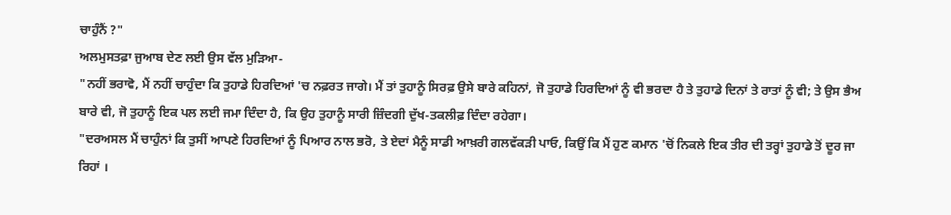ਚਾਹੁੰਨੈਂ ?"
ਅਲਮੁਸਤਫ਼ਾ ਜੁਆਬ ਦੇਣ ਲਈ ਉਸ ਵੱਲ ਮੁੜਿਆ-
"ਨਹੀਂ ਭਰਾਵੋ, ਮੈਂ ਨਹੀਂ ਚਾਹੁੰਦਾ ਕਿ ਤੁਹਾਡੇ ਹਿਰਦਿਆਂ 'ਚ ਨਫ਼ਰਤ ਜਾਗੇ। ਮੈਂ ਤਾਂ ਤੁਹਾਨੂੰ ਸਿਰਫ਼ ਉਸੇ ਬਾਰੇ ਕਹਿਨਾਂ, ਜੋ ਤੁਹਾਡੇ ਹਿਰਦਿਆਂ ਨੂੰ ਵੀ ਭਰਦਾ ਹੈ ਤੇ ਤੁਹਾਡੇ ਦਿਨਾਂ ਤੇ ਰਾਤਾਂ ਨੂੰ ਵੀ; ਤੇ ਉਸ ਭੈਅ ਬਾਰੇ ਵੀ, ਜੋ ਤੁਹਾਨੂੰ ਇਕ ਪਲ ਲਈ ਜਮਾ ਦਿੰਦਾ ਹੈ, ਕਿ ਉਹ ਤੁਹਾਨੂੰ ਸਾਰੀ ਜ਼ਿੰਦਗੀ ਦੁੱਖ-ਤਕਲੀਫ਼ ਦਿੰਦਾ ਰਹੇਗਾ।
"ਦਰਅਸਲ ਮੈਂ ਚਾਹੁੰਨਾਂ ਕਿ ਤੁਸੀਂ ਆਪਣੇ ਹਿਰਦਿਆਂ ਨੂੰ ਪਿਆਰ ਨਾਲ ਭਰੋ, ਤੇ ਏਦਾਂ ਮੈਨੂੰ ਸਾਡੀ ਆਖ਼ਰੀ ਗਲਵੱਕੜੀ ਪਾਓ, ਕਿਉਂ ਕਿ ਮੈਂ ਹੁਣ ਕਮਾਨ 'ਚੋਂ ਨਿਕਲੇ ਇਕ ਤੀਰ ਦੀ ਤਰ੍ਹਾਂ ਤੁਹਾਡੇ ਤੋਂ ਦੂਰ ਜਾ ਰਿਹਾਂ ।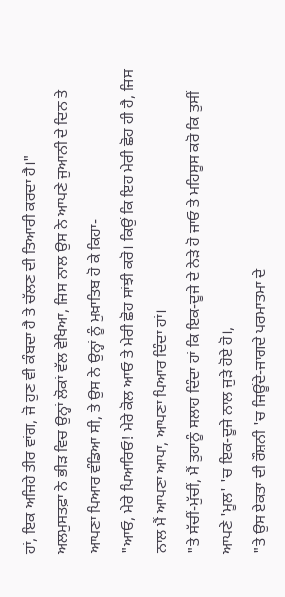ਹਾਂ, ਇਕ ਅਜਿਹੇ ਤੀਰ ਵਾਂਗ, ਜੋ ਹੁਣ ਵੀ ਕੰਬਦਾ ਹੈ ਤੇ ਚੱਲਣ ਦੀ ਤਿਆਰੀ ਕਰਦਾ ਹੈ।"
ਅਲਮੁਸਤਫ਼ਾ ਨੇ ਭੀੜ ਵਿਚ ਉਨ੍ਹਾਂ ਲੋਕਾਂ ਵੱਲ ਵੇਖਿਆ, ਜਿਸ ਨਾਲ ਉਸ ਨੇ ਆਪਣੇ ਜੁਆਨੀ ਦੇ ਦਿਨ ਤੇ ਆਪਣਾ ਪਿਆਰ ਵੰਡਿਆ ਸੀ, ਤੇ ਉਸ ਨੇ ਉਨ੍ਹਾਂ ਨੂੰ ਮੁਖ਼ਾਤਿਬ ਹੋ ਕੇ ਕਿਹਾ-
"ਆਓ, ਮੇਰੇ ਪਿਆਰਿਓ! ਮੇਰੇ ਕੋਲ ਆਓ ਤੇ ਮੇਰੀ ਛੋਹ ਸਾਂਝੀ ਕਰੋ। ਕਿਉਂ ਕਿ ਇਹ ਮੇਰੀ ਛੋਹ ਹੀ ਹੈ, ਜਿਸ ਨਾਲ ਮੈਂ ਆਪਣਾ ਆਪਾ, ਆਪਣਾ ਪਿਆਰ ਦਿੰਦਾ ਹਾਂ।
"ਤੇ ਸੱਚੀਂ-ਮੁੱਚੀਂ, ਮੈਂ ਤੁਹਾਨੂੰ ਸਲਾਹ ਦਿੰਦਾ ਹਾਂ ਕਿ ਇਕ-ਦੂਜੇ ਦੇ ਨੇੜੇ ਹੋ ਜਾਓ ਤੇ ਮਹਿਸੂਸ ਕਰੋ ਕਿ ਤੁਸੀਂ ਆਪਣੇ 'ਮੂਲ' 'ਚ ਇਕ-ਦੂਜੇ ਨਾਲ ਜੁੜੇ ਹੋਏ ਹੋ।,
"ਤੇ ਉਸ ਏਕਤਾ ਦੀ ਰੌਸ਼ਨੀ 'ਚ ਜਿਊਂਦੇ-ਜਾਗਦੇ ਪਰਮਾਤਮਾ ਦੇ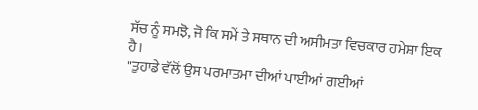ਸੱਚ ਨੂੰ ਸਮਝੋ, ਜੋ ਕਿ ਸਮੇਂ ਤੇ ਸਥਾਨ ਦੀ ਅਸੀਮਤਾ ਵਿਚਕਾਰ ਹਮੇਸ਼ਾ ਇਕ ਹੈ।
"ਤੁਹਾਡੇ ਵੱਲੋਂ ਉਸ ਪਰਮਾਤਮਾ ਦੀਆਂ ਪਾਈਆਂ ਗਈਆਂ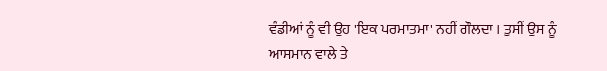ਵੰਡੀਆਂ ਨੂੰ ਵੀ ਉਹ 'ਇਕ ਪਰਮਾਤਮਾ' ਨਹੀਂ ਗੌਲਦਾ । ਤੁਸੀਂ ਉਸ ਨੂੰ ਆਸਮਾਨ ਵਾਲੇ ਤੇ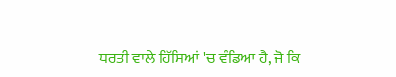ਧਰਤੀ ਵਾਲੇ ਹਿੱਸਿਆਂ 'ਚ ਵੰਡਿਆ ਹੈ, ਜੋ ਕਿ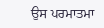ਉਸ ਪਰਮਾਤਮਾ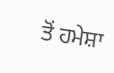ਤੋਂ ਹਮੇਸ਼ਾ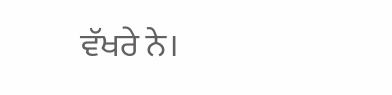ਵੱਖਰੇ ਨੇ।